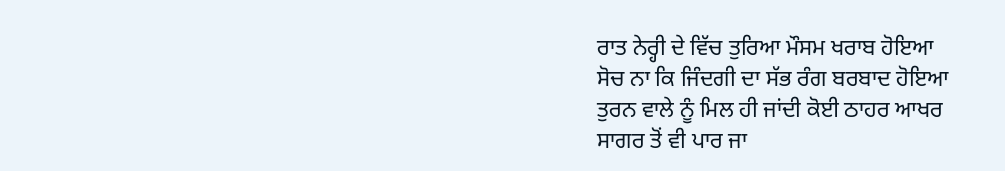ਰਾਤ ਨੇਰ੍ਹੀ ਦੇ ਵਿੱਚ ਤੁਰਿਆ ਮੌਸਮ ਖਰਾਬ ਹੋਇਆ
ਸੋਚ ਨਾ ਕਿ ਜਿੰਦਗੀ ਦਾ ਸੱਭ ਰੰਗ ਬਰਬਾਦ ਹੋਇਆ
ਤੁਰਨ ਵਾਲੇ ਨੂੰ ਮਿਲ ਹੀ ਜਾਂਦੀ ਕੋਈ ਠਾਹਰ ਆਖਰ
ਸਾਗਰ ਤੋਂ ਵੀ ਪਾਰ ਜਾ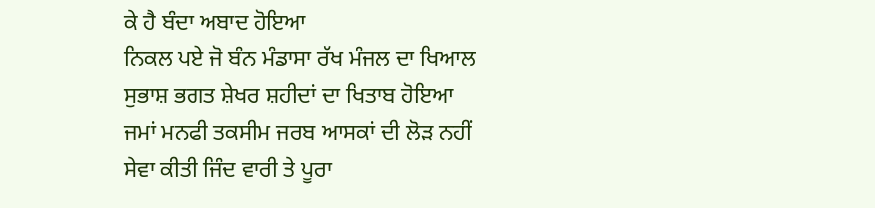ਕੇ ਹੈ ਬੰਦਾ ਅਬਾਦ ਹੋਇਆ
ਨਿਕਲ ਪਏ ਜੋ ਬੰਨ ਮੰਡਾਸਾ ਰੱਖ ਮੰਜਲ ਦਾ ਖਿਆਲ
ਸੁਭਾਸ਼ ਭਗਤ ਸ਼ੇਖਰ ਸ਼ਹੀਦਾਂ ਦਾ ਖਿਤਾਬ ਹੋਇਆ
ਜਮਾਂ ਮਨਫੀ ਤਕਸੀਮ ਜਰਬ ਆਸਕਾਂ ਦੀ ਲੋੜ ਨਹੀਂ
ਸੇਵਾ ਕੀਤੀ ਜਿੰਦ ਵਾਰੀ ਤੇ ਪੂਰਾ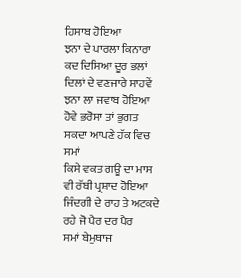ਹਿਸਾਬ ਹੋਇਆ
ਝਨਾ ਦੇ ਪਾਰਲਾ ਕਿਨਾਰਾ ਕਦ ਦਿਸਿਆ ਦੂਰ ਭਲਾਂ
ਦਿਲਾਂ ਦੇ ਵਣਜਾਰੇ ਸਾਹਵੇਂ ਝਨਾ ਲਾ ਜਵਾਬ ਹੋਇਆ
ਹੋਵੇ ਭਰੋਸਾ ਤਾਂ ਭੁਗਤ ਸਕਦਾ ਆਪਣੇ ਹੱਕ ਵਿਚ ਸਮਾਂ
ਕਿਸੇ ਵਕਤ ਗਊ ਦਾ ਮਾਸ ਵੀ ਰੱਬੀ ਪ੍ਰਸ਼ਾਦ ਹੋਇਆ
ਜਿੰਦਗੀ ਦੇ ਰਾਹ ਤੇ ਅਟਕਦੇ ਰਹੇ ਜੋ ਪੈਰ ਦਰ ਪੈਰ
ਸਮਾਂ ਬੇਮੁਥਾਜ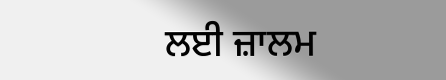ਲਈ ਜ਼ਾਲਮ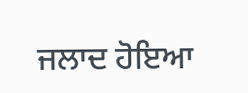ਜਲਾਦ ਹੋਇਆ